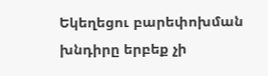Եկեղեցու բարեփոխման խնդիրը երբեք չի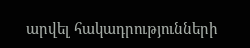արվել հակադրությունների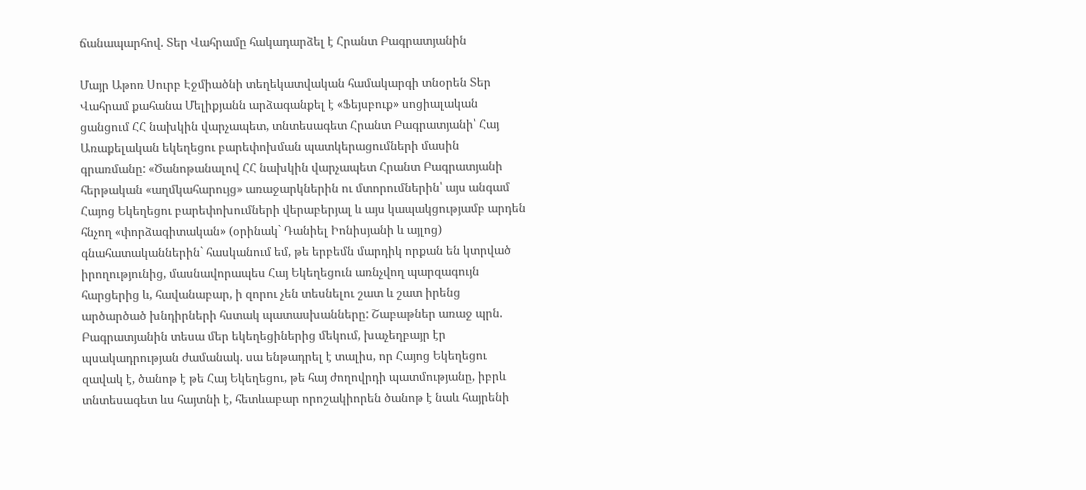ճանապարհով. Տեր Վահրամը հակադարձել է Հրանտ Բագրատյանին

Մայր Աթոռ Սուրբ Էջմիածնի տեղեկատվական համակարգի տնօրեն Տեր Վահրամ քահանա Մելիքյանն արձագանքել է «Ֆեյսբուք» սոցիալական ցանցում ՀՀ նախկին վարչապետ, տնտեսագետ Հրանտ Բագրատյանի՝ Հայ Առաքելական եկեղեցու բարեփոխման պատկերացումների մասին գրառմանը: «Ծանոթանալով ՀՀ նախկին վարչապետ Հրանտ Բագրատյանի հերթական «աղմկահարույց» առաջարկներին ու մտորումներին՝ այս անգամ Հայոց Եկեղեցու բարեփոխումների վերաբերյալ և այս կապակցությամբ արդեն հնչող «փորձագիտական» (օրինակ` Դանիել Իոնիսյանի և այլոց) գնահատականներին` հասկանում եմ, թե երբեմն մարդիկ որքան են կտրված իրողությունից, մասնավորապես Հայ Եկեղեցուն առնչվող պարզագույն հարցերից և, հավանաբար, ի զորու չեն տեսնելու շատ և շատ իրենց արծարծած խնդիրների հստակ պատասխանները: Շաբաթներ առաջ պրն. Բագրատյանին տեսա մեր եկեղեցիներից մեկում, խաչեղբայր էր պսակադրության ժամանակ. սա ենթադրել է տալիս, որ Հայոց Եկեղեցու զավակ է, ծանոթ է թե Հայ Եկեղեցու, թե հայ ժողովրդի պատմությանը, իբրև տնտեսագետ ևս հայտնի է, հետևաբար որոշակիորեն ծանոթ է նաև հայրենի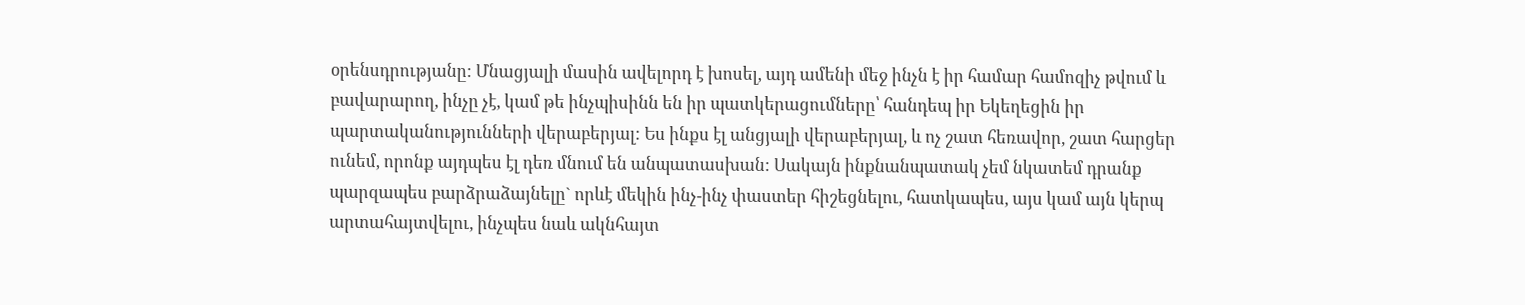օրենսդրությանը: Մնացյալի մասին ավելորդ է խոսել, այդ ամենի մեջ ինչն է իր համար համոզիչ թվում և բավարարող, ինչը չէ, կամ թե ինչպիսինն են իր պատկերացումները՝ հանդեպ իր Եկեղեցին իր պարտականությունների վերաբերյալ: Ես ինքս էլ անցյալի վերաբերյալ, և ոչ շատ հեռավոր, շատ հարցեր ունեմ, որոնք այդպես էլ դեռ մնում են անպատասխան: Սակայն ինքնանպատակ չեմ նկատեմ դրանք պարզապես բարձրաձայնելը` որևէ մեկին ինչ-ինչ փաստեր հիշեցնելու, հատկապես, այս կամ այն կերպ արտահայտվելու, ինչպես նաև ակնհայտ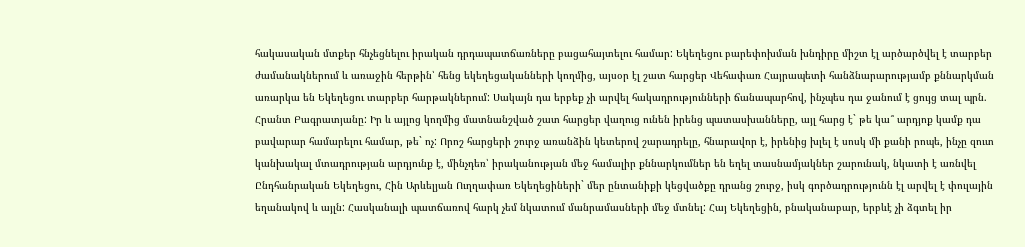հակասական մտքեր հնչեցնելու իրական դրդապատճառները բացահայտելու համար: Եկեղեցու բարեփոխման խնդիրը միշտ էլ արծարծվել է տարբեր ժամանակներում և առաջին հերթին՝ հենց եկեղեցականների կողմից, այսօր էլ շատ հարցեր Վեհափառ Հայրապետի հանձնարարությամբ քննարկման առարկա են Եկեղեցու տարբեր հարթակներում: Սակայն դա երբեք չի արվել հակադրությունների ճանապարհով, ինչպես դա ջանում է ցույց տալ պրն. Հրանտ Բագրատյանը: Իր և այլոց կողմից մատնանշված շատ հարցեր վաղուց ունեն իրենց պատասխանները, այլ հարց է` թե կա՞ արդյոք կամք դա բավարար համարելու համար, թե` ոչ: Որոշ հարցերի շուրջ առանձին կետերով շարադրելը, հնարավոր է, իրենից խլել է սոսկ մի քանի րոպե, ինչը զուտ կանխակալ մտադրության արդյունք է, մինչդեռ՝ իրականության մեջ համալիր քննարկումներ են եղել տասնամյակներ շարունակ, նկատի է առնվել Ընդհանրական Եկեղեցու, Հին Արևելյան Ուղղափառ Եկեղեցիների` մեր ընտանիքի կեցվածքը դրանց շուրջ, իսկ գործադրությունն էլ արվել է փուլային եղանակով և այլն: Հասկանալի պատճառով հարկ չեմ նկատում մանրամասների մեջ մտնել: Հայ Եկեղեցին, բնականաբար, երբևէ չի ձգտել իր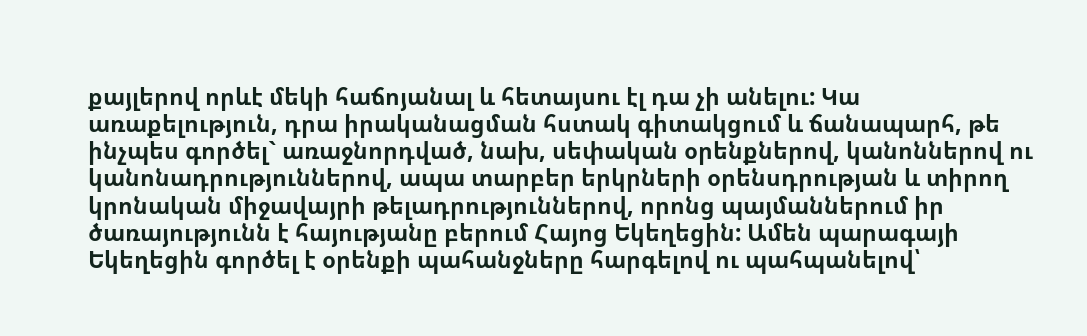քայլերով որևէ մեկի հաճոյանալ և հետայսու էլ դա չի անելու: Կա առաքելություն, դրա իրականացման հստակ գիտակցում և ճանապարհ, թե ինչպես գործել` առաջնորդված, նախ, սեփական օրենքներով, կանոններով ու կանոնադրություններով, ապա տարբեր երկրների օրենսդրության և տիրող կրոնական միջավայրի թելադրություններով, որոնց պայմաններում իր ծառայությունն է հայությանը բերում Հայոց Եկեղեցին: Ամեն պարագայի Եկեղեցին գործել է օրենքի պահանջները հարգելով ու պահպանելով՝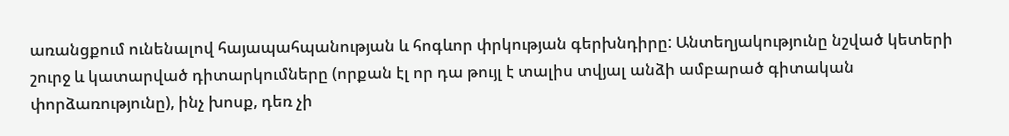առանցքում ունենալով հայապահպանության և հոգևոր փրկության գերխնդիրը: Անտեղյակությունը նշված կետերի շուրջ և կատարված դիտարկումները (որքան էլ որ դա թույլ է տալիս տվյալ անձի ամբարած գիտական փորձառությունը), ինչ խոսք, դեռ չի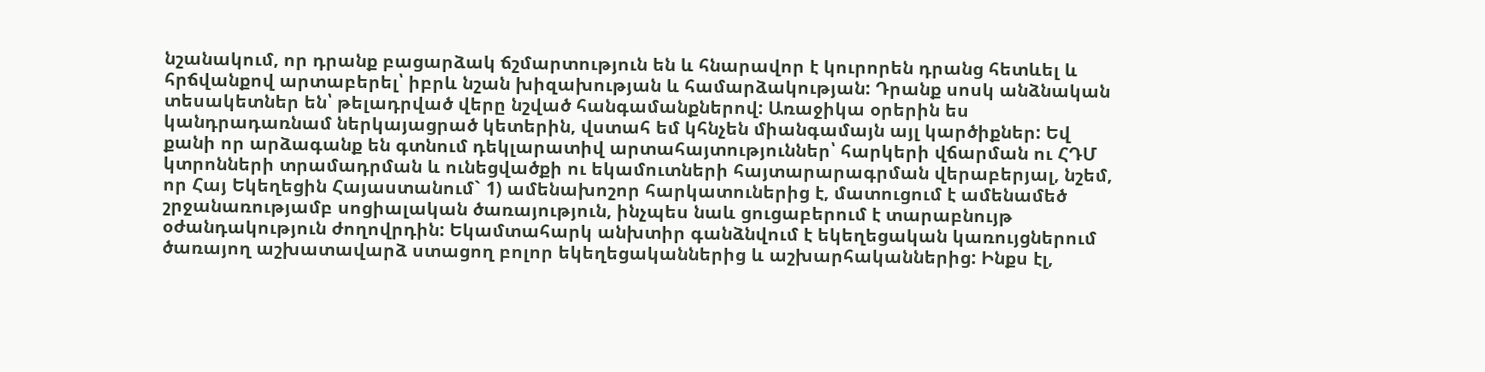նշանակում, որ դրանք բացարձակ ճշմարտություն են և հնարավոր է կուրորեն դրանց հետևել և հրճվանքով արտաբերել՝ իբրև նշան խիզախության և համարձակության: Դրանք սոսկ անձնական տեսակետներ են՝ թելադրված վերը նշված հանգամանքներով: Առաջիկա օրերին ես կանդրադառնամ ներկայացրած կետերին, վստահ եմ կհնչեն միանգամայն այլ կարծիքներ: Եվ քանի որ արձագանք են գտնում դեկլարատիվ արտահայտություններ՝ հարկերի վճարման ու ՀԴՄ կտրոնների տրամադրման և ունեցվածքի ու եկամուտների հայտարարագրման վերաբերյալ, նշեմ, որ Հայ Եկեղեցին Հայաստանում` 1) ամենախոշոր հարկատուներից է, մատուցում է ամենամեծ շրջանառությամբ սոցիալական ծառայություն, ինչպես նաև ցուցաբերում է տարաբնույթ օժանդակություն ժողովրդին: Եկամտահարկ անխտիր գանձնվում է եկեղեցական կառույցներում ծառայող աշխատավարձ ստացող բոլոր եկեղեցականներից և աշխարհականներից: Ինքս էլ,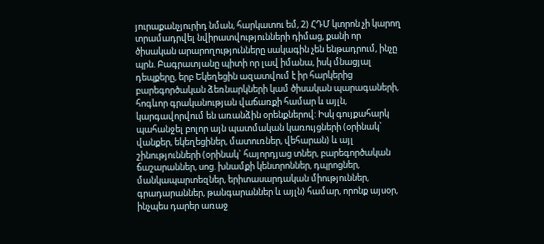յուրաքանչյուրիդ նման, հարկատու եմ, 2) ՀԴՄ կտրոն չի կարող տրամադրվել նվիրատվությունների դիմաց, քանի որ ծիսական արարողությունները սակագին չեն ենթադրում, ինչը պրն. Բագրատյանը պիտի որ լավ իմանա, իսկ մնացյալ դեպքերը, երբ Եկեղեցին ազատվում է իր հարկերից բարեգործական ձեռնարկների կամ ծիսական պարագաների, հոգևոր գրականության վաճառքի համար և այլն, կարգավորվում են առանձին օրենքներով: Իսկ գույքահարկ պահանջել բոլոր այն պատմական կառույցների (օրինակ` վանքեր, եկեղեցիներ, մատուռներ, վեհարան) և այլ շինությունների (օրինակ` հայորդյաց տներ, բարեգործական ճաշարաններ, սոց. խնամքի կենտրոններ, դպրոցներ, մանկապարտեզներ, երիտասարդական միություններ, գրադարաններ, թանգարաններ և այլն) համար, որոնք այսօր, ինչպես դարեր առաջ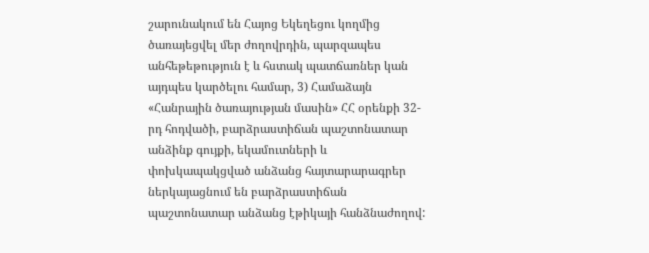շարունակում են Հայոց Եկեղեցու կողմից ծառայեցվել մեր ժողովրդին, պարզապես անհեթեթություն է և հստակ պատճառներ կան այդպես կարծելու համար, 3) Համաձայն «Հանրային ծառայության մասին» ՀՀ օրենքի 32-րդ հոդվածի, բարձրաստիճան պաշտոնատար անձինք գույքի, եկամուտների և փոխկապակցված անձանց հայտարարագրեր ներկայացնում են բարձրաստիճան պաշտոնատար անձանց էթիկայի հանձնաժողով: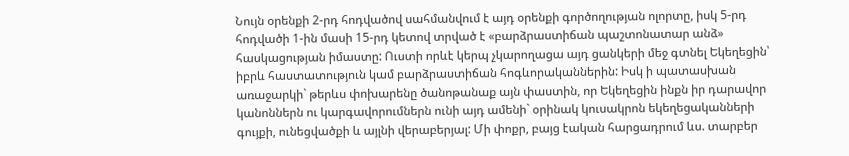Նույն օրենքի 2-րդ հոդվածով սահմանվում է այդ օրենքի գործողության ոլորտը, իսկ 5-րդ հոդվածի 1-ին մասի 15-րդ կետով տրված է «բարձրաստիճան պաշտոնատար անձ» հասկացության իմաստը: Ուստի որևէ կերպ չկարողացա այդ ցանկերի մեջ գտնել Եկեղեցին՝ իբրև հաստատություն կամ բարձրաստիճան հոգևորականներին: Իսկ ի պատասխան առաջարկի` թերևս փոխարենը ծանոթանաք այն փաստին, որ Եկեղեցին ինքն իր դարավոր կանոններն ու կարգավորումներն ունի այդ ամենի` օրինակ կուսակրոն եկեղեցականների գույքի, ունեցվածքի և այլնի վերաբերյալ: Մի փոքր, բայց էական հարցադրում ևս. տարբեր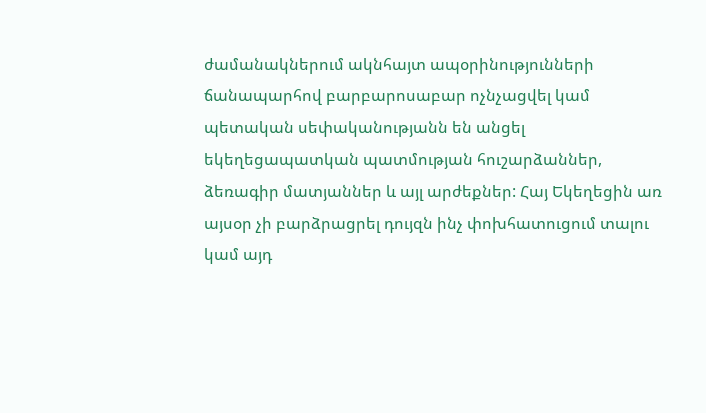ժամանակներում ակնհայտ ապօրինությունների ճանապարհով բարբարոսաբար ոչնչացվել կամ պետական սեփականությանն են անցել եկեղեցապատկան պատմության հուշարձաններ, ձեռագիր մատյաններ և այլ արժեքներ: Հայ Եկեղեցին առ այսօր չի բարձրացրել դույզն ինչ փոխհատուցում տալու կամ այդ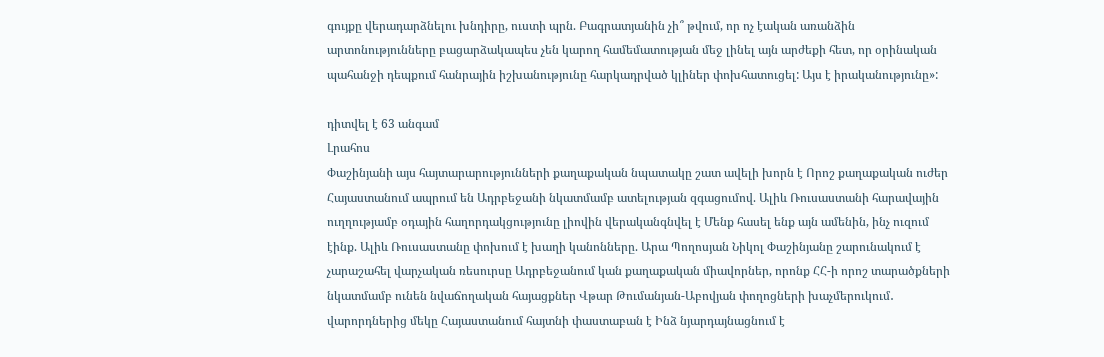գույքը վերադարձնելու խնդիրը, ուստի պրն. Բագրատյանին չի՞ թվում, որ ոչ էական առանձին արտոնությունները բացարձակապես չեն կարող համեմատության մեջ լինել այն արժեքի հետ, որ օրինական պահանջի դեպքում հանրային իշխանությունը հարկադրված կլիներ փոխհատուցել: Այս է իրականությունը»:

դիտվել է 63 անգամ
Լրահոս
Փաշինյանի այս հայտարարությունների քաղաքական նպատակը շատ ավելի խորն է Որոշ քաղաքական ուժեր Հայաստանում ապրում են Ադրբեջանի նկատմամբ ատելության զգացումով. Ալիև Ռուսաստանի հարավային ուղղությամբ օդային հաղորդակցությունը լիովին վերականգնվել է Մենք հասել ենք այն ամենին, ինչ ուզում էինք. Ալիև Ռուսաստանը փոխում է խաղի կանոնները. Արա Պողոսյան Նիկոլ Փաշինյանը շարունակում է չարաշահել վարչական ռեսուրսը Ադրբեջանում կան քաղաքական միավորներ, որոնք ՀՀ-ի որոշ տարածքների նկատմամբ ունեն նվաճողական հայացքներ Վթար Թումանյան-Աբովյան փողոցների խաչմերուկում․ վարորդներից մեկը Հայաստանում հայտնի փաստաբան է Ինձ նյարդայնացնում է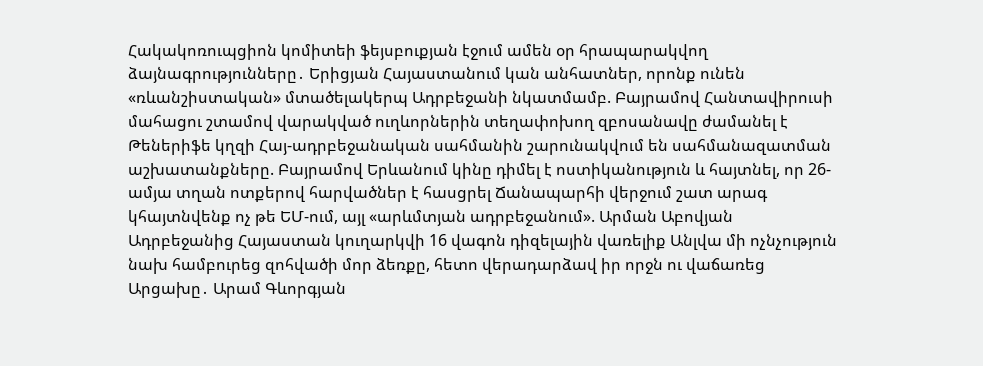Հակակոռուպցիոն կոմիտեի ֆեյսբուքյան էջում ամեն օր հրապարակվող ձայնագրությունները․ Երիցյան Հայաստանում կան անհատներ, որոնք ունեն «ռևանշիստական» մտածելակերպ Ադրբեջանի նկատմամբ. Բայրամով Հանտավիրուսի մահացու շտամով վարակված ուղևորներին տեղափոխող զբոսանավը ժամանել է Թեներիֆե կղզի Հայ-ադրբեջանական սահմանին շարունակվում են սահմանազատման աշխատանքները. Բայրամով Երևանում կինը դիմել է ոստիկանություն և հայտնել, որ 26-ամյա տղան ոտքերով հարվածներ է հասցրել Ճանապարհի վերջում շատ արագ կհայտնվենք ոչ թե ԵՄ-ում, այլ «արևմտյան ադրբեջանում». Արման Աբովյան Ադրբեջանից Հայաստան կուղարկվի 16 վագոն դիզելային վառելիք Անլվա մի ոչնչություն նախ համբուրեց զոհվածի մոր ձեռքը, հետո վերադարձավ իր որջն ու վաճառեց Արցախը․ Արամ Գևորգյան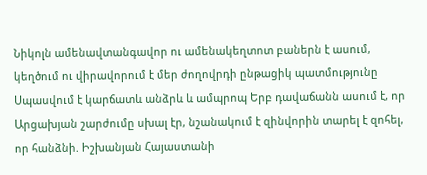Նիկոլն ամենավտանգավոր ու ամենակեղտոտ բաներն է ասում, կեղծում ու վիրավորում է մեր ժողովրդի ընթացիկ պատմությունը Սպասվում է կարճատև անձրև և ամպրոպ Երբ դավաճանն ասում է, որ Արցախյան շարժումը սխալ էր, նշանակում է զինվորին տարել է զոհել, որ հանձնի. Իշխանյան Հայաստանի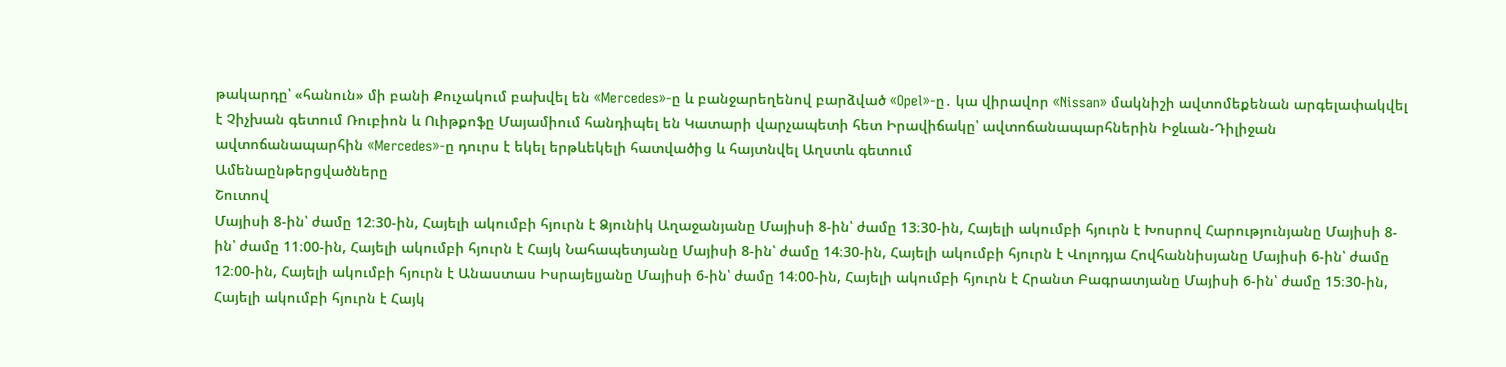թակարդը՝ «հանուն» մի բանի Քուչակում բախվել են «Mercedes»-ը և բանջարեղենով բարձված «Opel»-ը․ կա վիրավոր «Nissan» մակնիշի ավտոմեքենան արգելափակվել է Չիչխան գետում Ռուբիոն և Ուիթքոֆը Մայամիում հանդիպել են Կատարի վարչապետի հետ Իրավիճակը՝ ավտոճանապարհներին Իջևան-Դիլիջան ավտոճանապարհին «Mercedes»-ը դուրս է եկել երթևեկելի հատվածից և հայտնվել Աղստև գետում
Ամենաընթերցվածները
Շուտով
Մայիսի 8-ին՝ ժամը 12։30-ին, Հայելի ակումբի հյուրն է Ձյունիկ Աղաջանյանը Մայիսի 8-ին՝ ժամը 13։30-ին, Հայելի ակումբի հյուրն է Խոսրով Հարությունյանը Մայիսի 8-ին՝ ժամը 11։00-ին, Հայելի ակումբի հյուրն է Հայկ Նահապետյանը Մայիսի 8-ին՝ ժամը 14։30-ին, Հայելի ակումբի հյուրն է Վոլոդյա Հովհաննիսյանը Մայիսի 6-ին՝ ժամը 12։00-ին, Հայելի ակումբի հյուրն է Անաստաս Իսրայելյանը Մայիսի 6-ին՝ ժամը 14։00-ին, Հայելի ակումբի հյուրն է Հրանտ Բագրատյանը Մայիսի 6-ին՝ ժամը 15։30-ին, Հայելի ակումբի հյուրն է Հայկ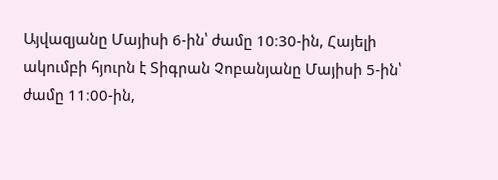Այվազյանը Մայիսի 6-ին՝ ժամը 10։30-ին, Հայելի ակումբի հյուրն է Տիգրան Չոբանյանը Մայիսի 5-ին՝ ժամը 11։00-ին,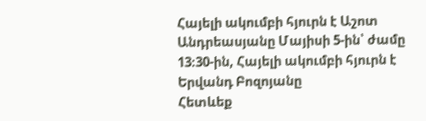Հայելի ակումբի հյուրն է Աշոտ Անդրեասյանը Մայիսի 5-ին՝ ժամը 13։30-ին, Հայելի ակումբի հյուրն է Երվանդ Բոզոյանը
Հետևեք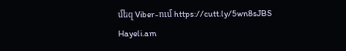մեզ Viber-ում https://cutt.ly/5wn8sJBS
Hayeli.am